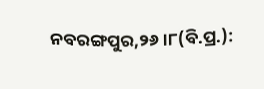ନବରଙ୍ଗପୁର,୨୬।୮(ବି.ପ୍ର.):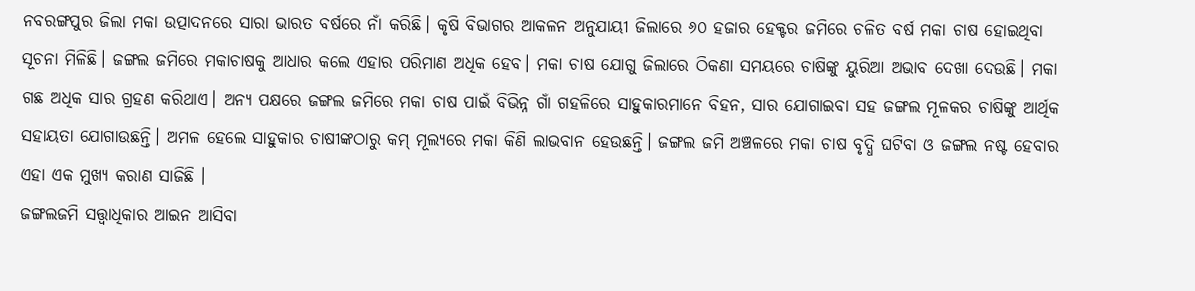ନବରଙ୍ଗପୁର ଜିଲା ମକା ଉତ୍ପାଦନରେ ସାରା ଭାରତ ବର୍ଷରେ ନାଁ କରିଛି। କୃଷି ବିଭାଗର ଆକଳନ ଅନୁଯାୟୀ ଜିଲାରେ ୬୦ ହଜାର ହେକ୍ଟର ଜମିରେ ଚଳିତ ବର୍ଷ ମକା ଚାଷ ହୋଇଥିବା ସୂଚନା ମିଳିଛି। ଜଙ୍ଗଲ ଜମିରେ ମକାଚାଷକୁ ଆଧାର କଲେ ଏହାର ପରିମାଣ ଅଧିକ ହେବ। ମକା ଚାଷ ଯୋଗୁ ଜିଲାରେ ଠିକଣା ସମୟରେ ଚାଷିଙ୍କୁ ୟୁରିଆ ଅଭାବ ଦେଖା ଦେଉଛି। ମକା ଗଛ ଅଧିକ ସାର ଗ୍ରହଣ କରିଥାଏ। ଅନ୍ୟ ପକ୍ଷରେ ଜଙ୍ଗଲ ଜମିରେ ମକା ଚାଷ ପାଇଁ ବିଭିନ୍ନ ଗାଁ ଗହଳିରେ ସାହୁକାରମାନେ ବିହନ, ସାର ଯୋଗାଇବା ସହ ଜଙ୍ଗଲ ମୂଳକର ଚାଷିଙ୍କୁ ଆର୍ଥିକ ସହାୟତା ଯୋଗାଉଛନ୍ତି। ଅମଳ ହେଲେ ସାହୁକାର ଚାଷୀଙ୍କଠାରୁ କମ୍ ମୂଲ୍ୟରେ ମକା କିଣି ଲାଭବାନ ହେଉଛନ୍ତି। ଜଙ୍ଗଲ ଜମି ଅଞ୍ଚଳରେ ମକା ଚାଷ ବୃଦ୍ଧି ଘଟିବା ଓ ଜଙ୍ଗଲ ନଷ୍ଟ ହେବାର ଏହା ଏକ ମୁଖ୍ୟ କରାଣ ସାଜିଛି ।
ଜଙ୍ଗଲଜମି ସତ୍ତ୍ୱାଧିକାର ଆଇନ ଆସିବା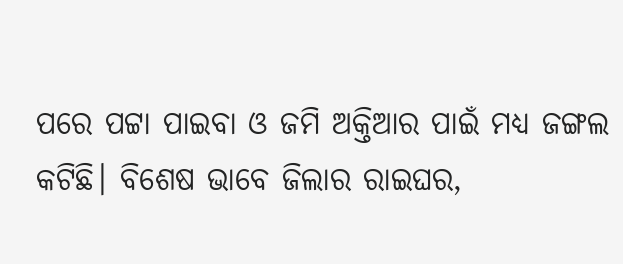ପରେ ପଟ୍ଟା ପାଇବା ଓ ଜମି ଅକ୍ତିଆର ପାଇଁ ମଧ୍ୟ ଜଙ୍ଗଲ କଟିଛି। ବିଶେଷ ଭାବେ ଜିଲାର ରାଇଘର,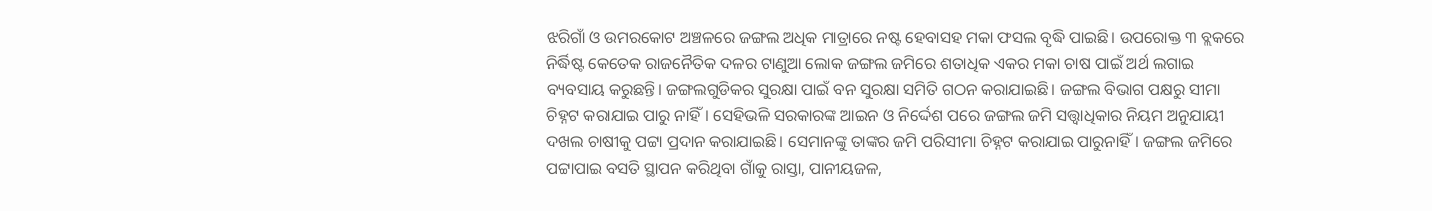ଝରିଗାଁ ଓ ଉମରକୋଟ ଅଞ୍ଚଳରେ ଜଙ୍ଗଲ ଅଧିକ ମାତ୍ରାରେ ନଷ୍ଟ ହେବାସହ ମକା ଫସଲ ବୃଦ୍ଧି ପାଇଛି। ଉପରୋକ୍ତ ୩ ବ୍ଲକରେ ନିର୍ଦ୍ଧିଷ୍ଟ କେତେକ ରାଜନୈତିକ ଦଳର ଟାଣୁଆ ଲୋକ ଜଙ୍ଗଲ ଜମିରେ ଶତାଧିକ ଏକର ମକା ଚାଷ ପାଇଁ ଅର୍ଥ ଲଗାଇ ବ୍ୟବସାୟ କରୁଛନ୍ତି। ଜଙ୍ଗଲଗୁଡିକର ସୁରକ୍ଷା ପାଇଁ ବନ ସୁରକ୍ଷା ସମିତି ଗଠନ କରାଯାଇଛି। ଜଙ୍ଗଲ ବିଭାଗ ପକ୍ଷରୁ ସୀମା ଚିହ୍ନଟ କରାଯାଇ ପାରୁ ନାହିଁ। ସେହିଭଳି ସରକାରଙ୍କ ଆଇନ ଓ ନିର୍ଦ୍ଦେଶ ପରେ ଜଙ୍ଗଲ ଜମି ସତ୍ତ୍ୱାଧିକାର ନିୟମ ଅନୁଯାୟୀ ଦଖଲ ଚାଷୀକୁ ପଟ୍ଟା ପ୍ରଦାନ କରାଯାଇଛି। ସେମାନଙ୍କୁ ତାଙ୍କର ଜମି ପରିସୀମା ଚିହ୍ନଟ କରାଯାଇ ପାରୁନାହିଁ। ଜଙ୍ଗଲ ଜମିରେ ପଟ୍ଟାପାଇ ବସତି ସ୍ଥାପନ କରିଥିବା ଗାଁକୁ ରାସ୍ତା, ପାନୀୟଜଳ,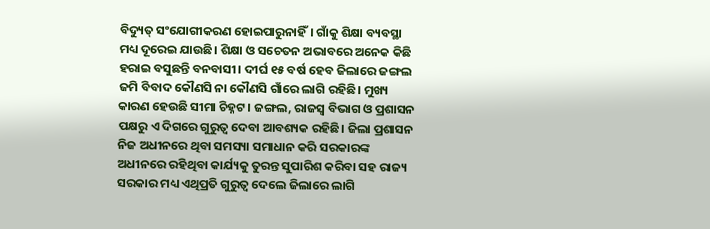ବିଦ୍ୟୁତ୍ ସଂଯୋଗୀକରଣ ହୋଇପାରୁନାହିଁ। ଗାଁକୁ ଶିକ୍ଷା ବ୍ୟବସ୍ଥା ମଧ୍ୟ ଦୂରେଇ ଯାଉଛି। ଶିକ୍ଷା ଓ ସଚେତନ ଅଭାବରେ ଅନେକ କିଛି ହରାଇ ବସୁଛନ୍ତି ବନବାସୀ। ଦୀର୍ଘ ୧୫ ବର୍ଷ ହେବ ଜିଲାରେ ଜଙ୍ଗଲ ଜମି ବିବାଦ କୌଣସି ନା କୌଣସି ଗାଁରେ ଲାଗି ରହିଛି। ମୁଖ୍ୟ କାରଣ ହେଉଛି ସୀମା ଚିହ୍ନଟ । ଜଙ୍ଗଲ, ରାଜସ୍ବ ବିଭାଗ ଓ ପ୍ରଶାସନ ପକ୍ଷରୁ ଏ ଦିଗରେ ଗୁରୁତ୍ୱ ଦେବା ଆବଶ୍ୟକ ରହିଛି। ଜିଲା ପ୍ରଶାସନ ନିଜ ଅଧୀନରେ ଥିବା ସମସ୍ୟା ସମାଧାନ କରି ସରକାରଙ୍କ ଅଧୀନରେ ରହିଥିବା କାର୍ଯ୍ୟକୁ ତୁରନ୍ତ ସୁପାରିଶ କରିବା ସହ ରାଜ୍ୟ ସରକାର ମଧ୍ୟ ଏଥିପ୍ରତି ଗୁରୁତ୍ୱ ଦେଲେ ଜିଲାରେ ଲାଗି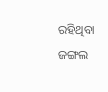ରହିଥିବା ଜଙ୍ଗଲ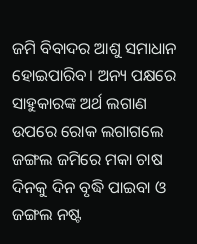ଜମି ବିବାଦର ଆଶୁ ସମାଧାନ ହୋଇପାରିବ। ଅନ୍ୟ ପକ୍ଷରେ ସାହୁକାରଙ୍କ ଅର୍ଥ ଲଗାଣ ଉପରେ ରୋକ ଲଗାଗଲେ ଜଙ୍ଗଲ ଜମିରେ ମକା ଚାଷ ଦିନକୁ ଦିନ ବୃଦ୍ଧି ପାଇବା ଓ ଜଙ୍ଗଲ ନଷ୍ଟ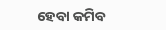ହେବା କମିବ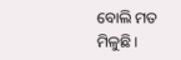ବୋଲି ମତ ମିଳୁଛି।